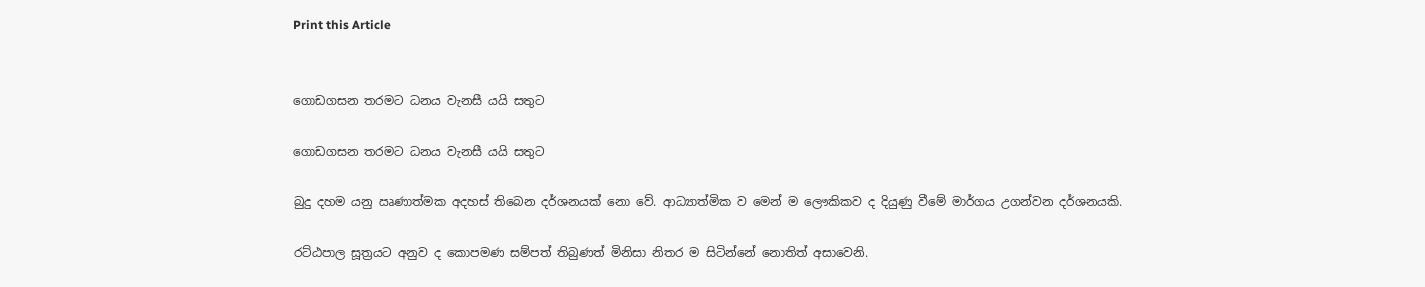Print this Article


ගොඩගසන තරමට ධනය වැනසී යයි සතුට

ගොඩගසන තරමට ධනය වැනසී යයි සතුට

බුදු දහම යනු ඍණාත්මක අදහස් තිබෙන දර්ශනයක් නො වේ. ආධ්‍යාත්මික ව මෙන් ම ලෞකිකව ද දියුණු වීමේ මාර්ගය උගන්වන දර්ශනයකි.

රට්ඨපාල සූත්‍රයට අනුව ද කොපමණ සම්පත් තිබුණත් මිනිසා නිතර ම සිටින්නේ නොතිත් අසාවෙනි.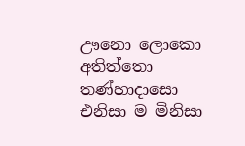ඌනො ලොකො අතිත්තො තණ්හාදාසො එනිසා ම මිනිසා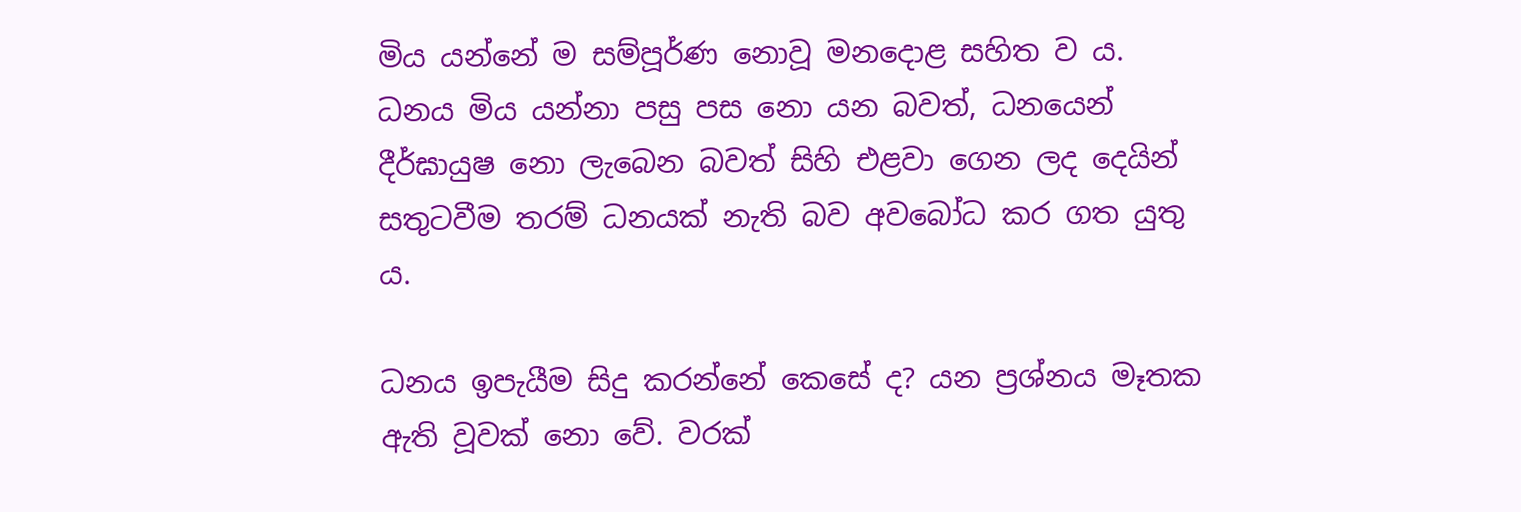මිය යන්නේ ම සම්පූර්ණ නොවූ මනදොළ සහිත ව ය. ධනය මිය යන්නා පසු පස නො යන බවත්, ධනයෙන් දීර්ඝායුෂ නො ලැබෙන බවත් සිහි එළවා ගෙන ලද දෙයින් සතුටවීම තරම් ධනයක් නැති බව අවබෝධ කර ගත යුතු ය.

ධනය ඉපැයීම සිදු කරන්නේ කෙසේ ද? යන ප්‍රශ්නය මෑතක ඇති වූවක් නො වේ. වරක්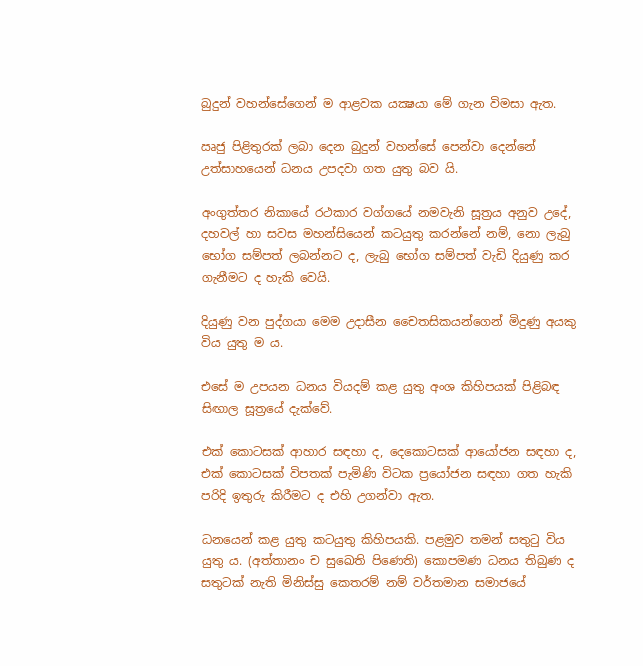බුදුන් වහන්සේගෙන් ම ආළවක යක්‍ෂයා මේ ගැන විමසා ඇත.

ඍජු පිළිතුරක් ලබා දෙන බුදුන් වහන්සේ පෙන්වා දෙන්නේ උත්සාහයෙන් ධනය උපදවා ගත යුතු බව යි.

අංගුත්තර නිකායේ රථකාර වග්ගයේ නමවැනි සූත්‍රය අනුව උදේ, දහවල් හා සවස මහන්සියෙන් කටයුතු කරන්නේ නම්, නො ලැබු භෝග සම්පත් ලබන්නට ද, ලැබු භෝග සම්පත් වැඩි දියුණු කර ගැනීමට ද හැකි වෙයි.

දියුණු වන පුද්ගයා මෙම උදාසීන චෛතසිකයන්ගෙන් මිදුණු අයකු විය යුතු ම ය.

එසේ ම උපයන ධනය වියදම් කළ යුතු අංශ කිහිපයක් පිළිබඳ සිඟාල සූත්‍රයේ දැක්වේ.

එක් කොටසක් ආහාර සඳහා ද, දෙකොටසක් ආයෝජන සඳහා ද, එක් කොටසක් විපතක් පැමිණි විටක ප්‍රයෝජන සඳහා ගත හැකි පරිදි ඉතුරු කිරීමට ද එහි උගන්වා ඇත.

ධනයෙන් කළ යුතු කටයුතු කිහිපයකි. පළමුව තමන් සතුටු විය යුතු ය. (අත්තානං ච සුඛෙති පිණෙති) කොපමණ ධනය තිබුණ ද සතුටක් නැති මිනිස්සු කෙතරම් නම් වර්තමාන සමාජයේ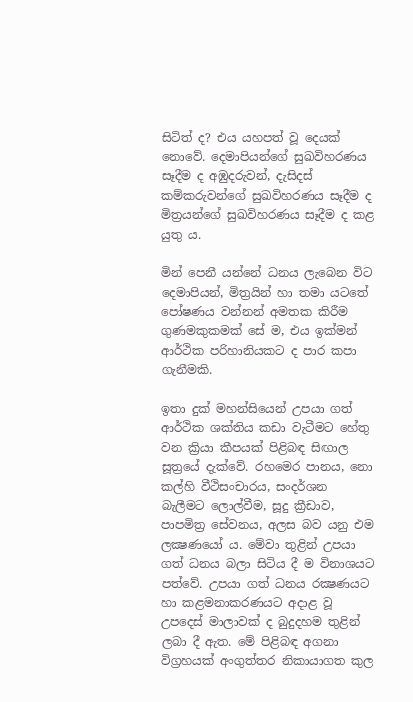සිටිත් ද? එය යහපත් වූ දෙයක් නොවේ. දෙමාපියන්ගේ සුඛවිහරණය සෑදීම ද අඹුදරුවන්, දැසිදස් කම්කරුවන්ගේ සුඛවිහරණය සෑදීම ද මිත්‍රයන්ගේ සුඛවිහරණය සෑදීම ද කළ යුතු ය.

මින් පෙනී යන්නේ ධනය ලැබෙන විට දෙමාපියන්, මිත්‍රයින් හා තමා යටතේ පෝෂණය වන්නන් අමතක කිරීම ගුණමකුකමක් සේ ම, එය ඉක්මන් ආර්ථික පරිහානියකට ද පාර කපා ගැනීමකි.

ඉතා දුක් මහන්සියෙන් උපයා ගත් ආර්ථික ශක්තිය කඩා වැටීමට හේතු වන ක්‍රියා කීපයක් පිළිබඳ සිඟාල සූත්‍රයේ දැක්වේ. රහමෙර පානය, නො කල්හි වීථිසංචාරය, සංදර්ශන බැලීමට ලොල්වීම, සූදු ක්‍රීඩාව, පාපමිත්‍ර සේවනය, අලස බව යනු එම ලක්‍ෂණයෝ ය. මේවා තුළින් උපයා ගත් ධනය බලා සිටිය දී ම විනාශයට පත්වේ. උපයා ගත් ධනය රක්‍ෂණයට හා කළමනාකරණයට අදාළ වූ උපදෙස් මාලාවක් ද බුදුදහම තුළින් ලබා දී ඇත. මේ පිළිබඳ අගනා විග්‍රහයක් අංගුත්තර නිකායාගත කුල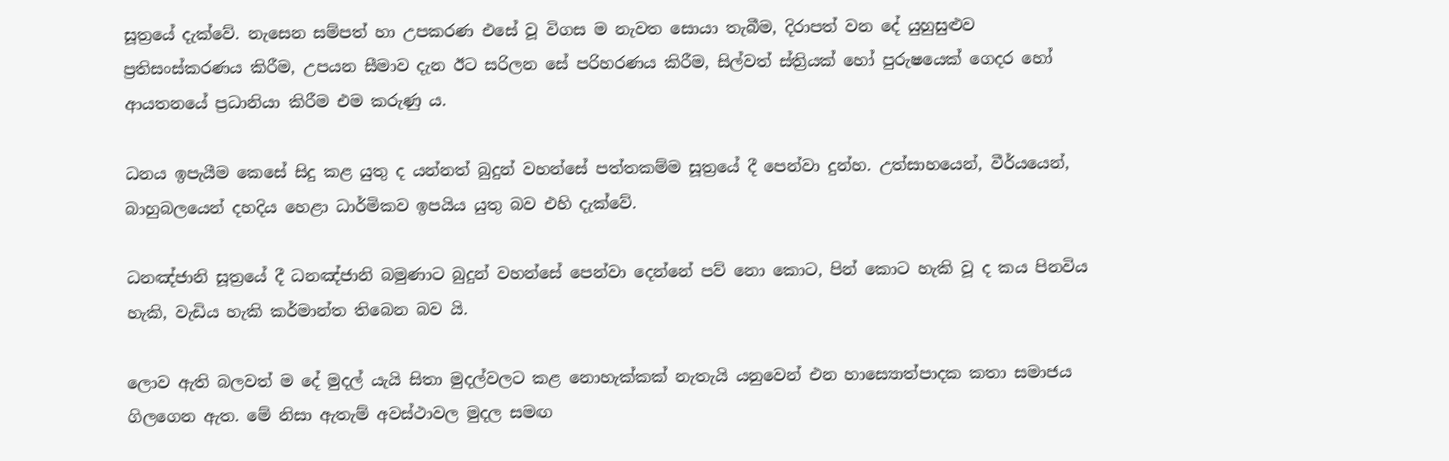සූත්‍රයේ දැක්වේ. නැසෙන සම්පත් හා උපකරණ එසේ වූ විගස ම නැවත සොයා තැබීම, දිරාපත් වන දේ යුහුසුළුව ප්‍රතිසංස්කරණය කිරීම, උපයන සීමාව දැන ඊට සරිලන සේ පරිහරණය කිරීම, සිල්වත් ස්ත්‍රියක් හෝ පුරුෂයෙක් ගෙදර හෝ ආයතනයේ ප්‍රධානියා කිරීම එම කරුණු ය.

ධනය ඉපැයීම කෙසේ සිදු කළ යුතු ද යන්නත් බුදුන් වහන්සේ පත්තකම්ම සූත්‍රයේ දී පෙන්වා දුන්හ. උත්සාහයෙන්, වීර්යයෙන්, බාහුබලයෙන් දහදිය හෙළා ධාර්මිකව ඉපයිය යුතු බව එහි දැක්වේ.

ධනඤ්ජානි සූත්‍රයේ දී ධනඤ්ජානි බමුණාට බුදුන් වහන්සේ පෙන්වා දෙන්නේ පව් නො කොට, පින් කොට හැකි වූ ද කය පිනවිය හැකි, වැඩිය හැකි කර්මාන්ත තිබෙන බව යි.

ලොව ඇති බලවත් ම දේ මුදල් යැයි සිතා මුදල්වලට කළ නොහැක්කක් නැතැයි යනුවෙන් එන හාස්‍යොත්පාදක කතා සමාජය ගිලගෙන ඇත. මේ නිසා ඇතැම් අවස්ථාවල මුදල සමඟ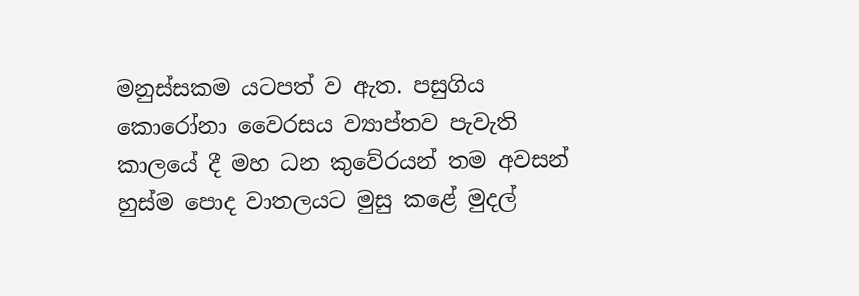මනුස්සකම යටපත් ව ඇත. පසුගිය කොරෝනා වෛරසය ව්‍යාප්තව පැවැති කාලයේ දී මහ ධන කුවේරයන් තම අවසන් හුස්ම පොද වාතලයට මුසු කළේ මුදල්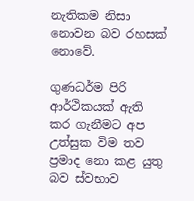නැතිකම නිසා නොවන බව රහසක් නොවේ.

ගුණධර්ම පිරි ආර්ථිකයක් ඇති කර ගැනීමට අප උත්සුක විම තව ප්‍රමාද නො කළ යුතු බව ස්වභාව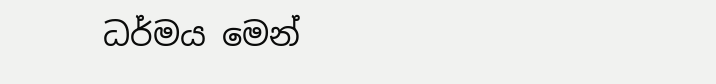ධර්මය මෙන්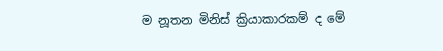ම නූතන මිනිස් ක්‍රියාකාරකම් ද මේ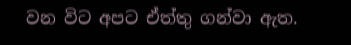වන විට අපට ඒත්තු ගන්වා ඇත.